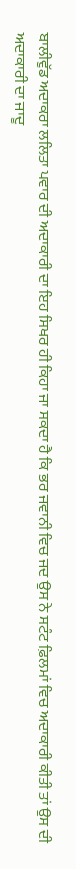ਬਾਲੀਵੁੱਡ ਅਦਾਕਰਾ ਲਲਿਤਾ ਪਵਾਰ ਦੀ ਅਦਾਕਾਰੀ ਦਾ ਇਹ ਸਿਖਰ ਹੀ ਕਿਹਾ ਜਾ ਸਕਦਾ ਹੈ ਕਿ ਭਰ ਜਵਾਨੀ ਵਿਚ ਜਦ ਉਸ ਨੇ ਸਟੰਟ ਫ਼ਿਲਮਾਂ ਵਿਚ ਅਦਾਕਾਰੀ ਕੀਤੀ ਤਾਂ ਉਸ ਦੀ ਅਦਾਕਾਰੀ ਦਾ ਜਾਦੂ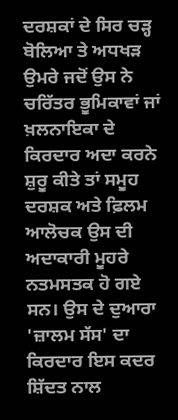ਦਰਸ਼ਕਾਂ ਦੇ ਸਿਰ ਚੜ੍ਹ ਬੋਲਿਆ ਤੇ ਅਧਖੜ ਉਮਰੇ ਜਦੋਂ ਉਸ ਨੇ ਚਰਿੱਤਰ ਭੂਮਿਕਾਵਾਂ ਜਾਂ ਖ਼ਲਨਾਇਕਾ ਦੇ ਕਿਰਦਾਰ ਅਦਾ ਕਰਨੇ ਸ਼ੁਰੂ ਕੀਤੇ ਤਾਂ ਸਮੂਹ ਦਰਸ਼ਕ ਅਤੇ ਫ਼ਿਲਮ ਆਲੋਚਕ ਉਸ ਦੀ ਅਦਾਕਾਰੀ ਮੂਹਰੇ ਨਤਮਸਤਕ ਹੋ ਗਏ ਸਨ। ਉਸ ਦੇ ਦੁਆਰਾ 'ਜ਼ਾਲਮ ਸੱਸ' ਦਾ ਕਿਰਦਾਰ ਇਸ ਕਦਰ ਸ਼ਿੱਦਤ ਨਾਲ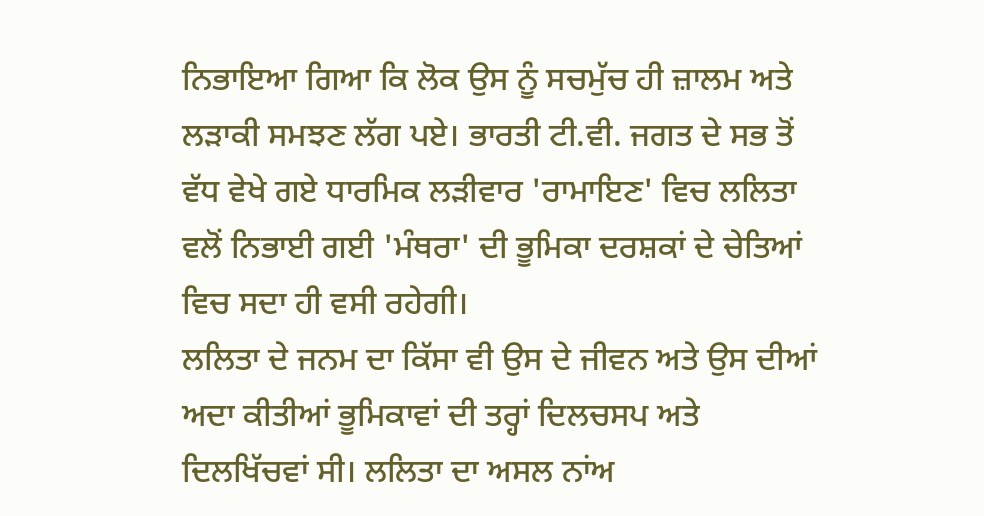ਨਿਭਾਇਆ ਗਿਆ ਕਿ ਲੋਕ ਉਸ ਨੂੰ ਸਚਮੁੱਚ ਹੀ ਜ਼ਾਲਮ ਅਤੇ ਲੜਾਕੀ ਸਮਝਣ ਲੱਗ ਪਏ। ਭਾਰਤੀ ਟੀ.ਵੀ. ਜਗਤ ਦੇ ਸਭ ਤੋਂ ਵੱਧ ਵੇਖੇ ਗਏ ਧਾਰਮਿਕ ਲੜੀਵਾਰ 'ਰਾਮਾਇਣ' ਵਿਚ ਲਲਿਤਾ ਵਲੋਂ ਨਿਭਾਈ ਗਈ 'ਮੰਥਰਾ' ਦੀ ਭੂਮਿਕਾ ਦਰਸ਼ਕਾਂ ਦੇ ਚੇਤਿਆਂ ਵਿਚ ਸਦਾ ਹੀ ਵਸੀ ਰਹੇਗੀ।
ਲਲਿਤਾ ਦੇ ਜਨਮ ਦਾ ਕਿੱਸਾ ਵੀ ਉਸ ਦੇ ਜੀਵਨ ਅਤੇ ਉਸ ਦੀਆਂ ਅਦਾ ਕੀਤੀਆਂ ਭੂਮਿਕਾਵਾਂ ਦੀ ਤਰ੍ਹਾਂ ਦਿਲਚਸਪ ਅਤੇ ਦਿਲਖਿੱਚਵਾਂ ਸੀ। ਲਲਿਤਾ ਦਾ ਅਸਲ ਨਾਂਅ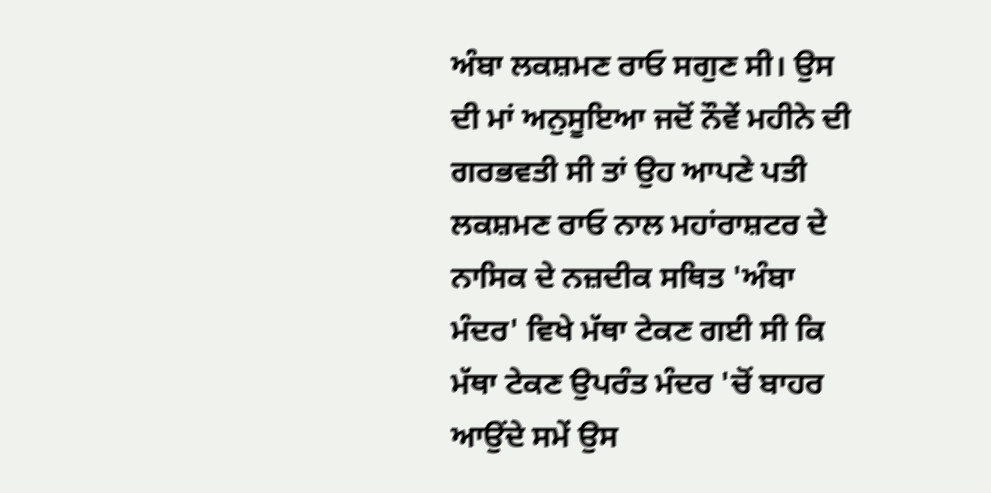ਅੰਬਾ ਲਕਸ਼ਮਣ ਰਾਓ ਸਗੁਣ ਸੀ। ਉਸ ਦੀ ਮਾਂ ਅਨੁਸੂਇਆ ਜਦੋਂ ਨੌਵੇਂ ਮਹੀਨੇ ਦੀ ਗਰਭਵਤੀ ਸੀ ਤਾਂ ਉਹ ਆਪਣੇ ਪਤੀ ਲਕਸ਼ਮਣ ਰਾਓ ਨਾਲ ਮਹਾਂਰਾਸ਼ਟਰ ਦੇ ਨਾਸਿਕ ਦੇ ਨਜ਼ਦੀਕ ਸਥਿਤ 'ਅੰਬਾ ਮੰਦਰ' ਵਿਖੇ ਮੱਥਾ ਟੇਕਣ ਗਈ ਸੀ ਕਿ ਮੱਥਾ ਟੇਕਣ ਉਪਰੰਤ ਮੰਦਰ 'ਚੋਂ ਬਾਹਰ ਆਉਂਦੇ ਸਮੇਂ ਉਸ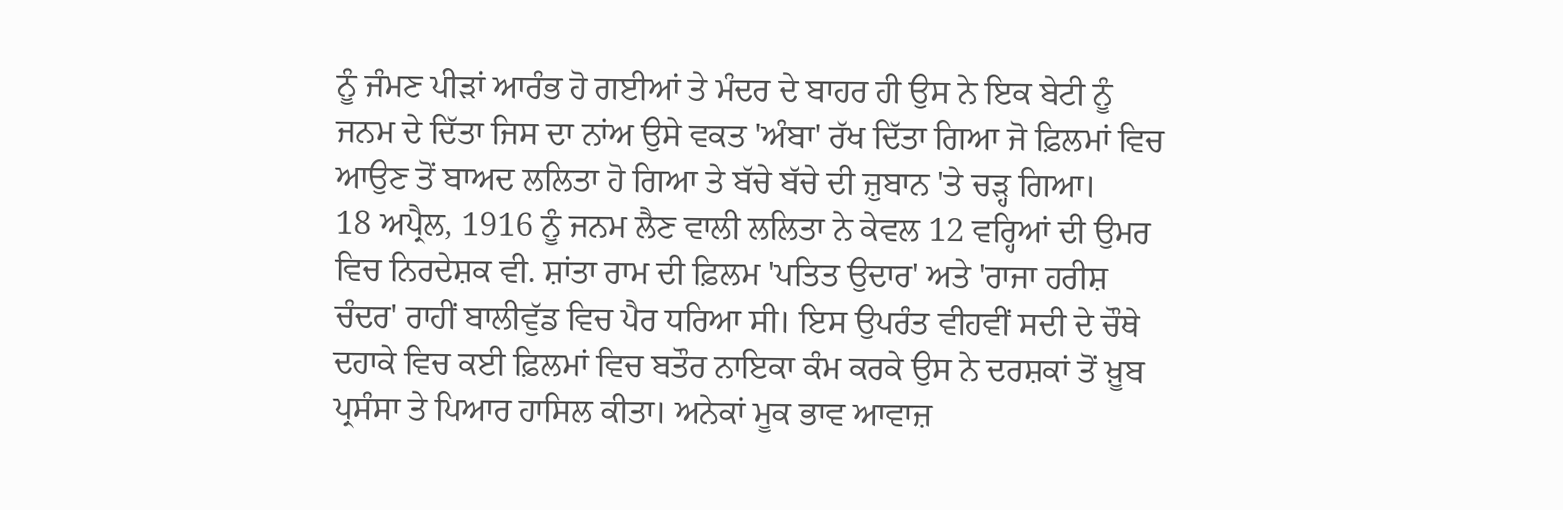ਨੂੰ ਜੰਮਣ ਪੀੜਾਂ ਆਰੰਭ ਹੋ ਗਈਆਂ ਤੇ ਮੰਦਰ ਦੇ ਬਾਹਰ ਹੀ ਉਸ ਨੇ ਇਕ ਬੇਟੀ ਨੂੰ ਜਨਮ ਦੇ ਦਿੱਤਾ ਜਿਸ ਦਾ ਨਾਂਅ ਉਸੇ ਵਕਤ 'ਅੰਬਾ' ਰੱਖ ਦਿੱਤਾ ਗਿਆ ਜੋ ਫ਼ਿਲਮਾਂ ਵਿਚ ਆਉਣ ਤੋਂ ਬਾਅਦ ਲਲਿਤਾ ਹੋ ਗਿਆ ਤੇ ਬੱਚੇ ਬੱਚੇ ਦੀ ਜ਼ੁਬਾਨ 'ਤੇ ਚੜ੍ਹ ਗਿਆ।
18 ਅਪ੍ਰੈਲ, 1916 ਨੂੰ ਜਨਮ ਲੈਣ ਵਾਲੀ ਲਲਿਤਾ ਨੇ ਕੇਵਲ 12 ਵਰ੍ਹਿਆਂ ਦੀ ਉਮਰ ਵਿਚ ਨਿਰਦੇਸ਼ਕ ਵੀ. ਸ਼ਾਂਤਾ ਰਾਮ ਦੀ ਫ਼ਿਲਮ 'ਪਤਿਤ ਉਦਾਰ' ਅਤੇ 'ਰਾਜਾ ਹਰੀਸ਼ ਚੰਦਰ' ਰਾਹੀਂ ਬਾਲੀਵੁੱਡ ਵਿਚ ਪੈਰ ਧਰਿਆ ਸੀ। ਇਸ ਉਪਰੰਤ ਵੀਹਵੀਂ ਸਦੀ ਦੇ ਚੌਥੇ ਦਹਾਕੇ ਵਿਚ ਕਈ ਫ਼ਿਲਮਾਂ ਵਿਚ ਬਤੌਰ ਨਾਇਕਾ ਕੰਮ ਕਰਕੇ ਉਸ ਨੇ ਦਰਸ਼ਕਾਂ ਤੋਂ ਖ਼ੂਬ ਪ੍ਰਸੰਸਾ ਤੇ ਪਿਆਰ ਹਾਸਿਲ ਕੀਤਾ। ਅਨੇਕਾਂ ਮੂਕ ਭਾਵ ਆਵਾਜ਼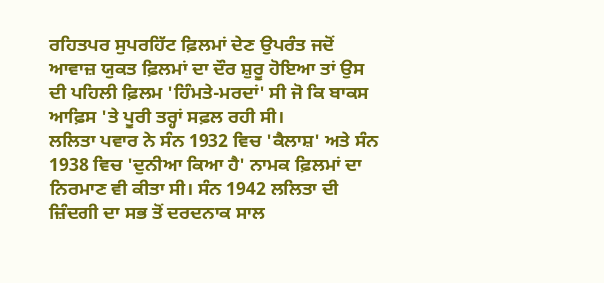ਰਹਿਤਪਰ ਸੁਪਰਹਿੱਟ ਫ਼ਿਲਮਾਂ ਦੇਣ ਉਪਰੰਤ ਜਦੋਂ ਆਵਾਜ਼ ਯੁਕਤ ਫ਼ਿਲਮਾਂ ਦਾ ਦੌਰ ਸ਼ੁਰੂ ਹੋਇਆ ਤਾਂ ਉਸ ਦੀ ਪਹਿਲੀ ਫ਼ਿਲਮ 'ਹਿੰਮਤੇ-ਮਰਦਾਂ' ਸੀ ਜੋ ਕਿ ਬਾਕਸ ਆਫ਼ਿਸ 'ਤੇ ਪੂਰੀ ਤਰ੍ਹਾਂ ਸਫ਼ਲ ਰਹੀ ਸੀ।
ਲਲਿਤਾ ਪਵਾਰ ਨੇ ਸੰਨ 1932 ਵਿਚ 'ਕੈਲਾਸ਼' ਅਤੇ ਸੰਨ 1938 ਵਿਚ 'ਦੁਨੀਆ ਕਿਆ ਹੈ' ਨਾਮਕ ਫ਼ਿਲਮਾਂ ਦਾ ਨਿਰਮਾਣ ਵੀ ਕੀਤਾ ਸੀ। ਸੰਨ 1942 ਲਲਿਤਾ ਦੀ ਜ਼ਿੰਦਗੀ ਦਾ ਸਭ ਤੋਂ ਦਰਦਨਾਕ ਸਾਲ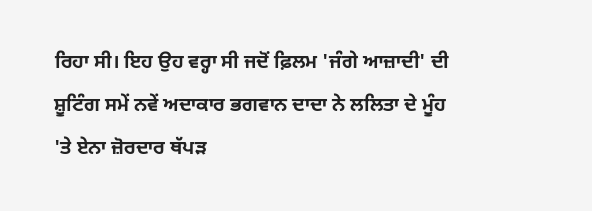ਰਿਹਾ ਸੀ। ਇਹ ਉਹ ਵਰ੍ਹਾ ਸੀ ਜਦੋਂ ਫ਼ਿਲਮ 'ਜੰਗੇ ਆਜ਼ਾਦੀ' ਦੀ ਸ਼ੂਟਿੰਗ ਸਮੇਂ ਨਵੇਂ ਅਦਾਕਾਰ ਭਗਵਾਨ ਦਾਦਾ ਨੇ ਲਲਿਤਾ ਦੇ ਮੂੰਹ 'ਤੇ ਏਨਾ ਜ਼ੋਰਦਾਰ ਥੱਪੜ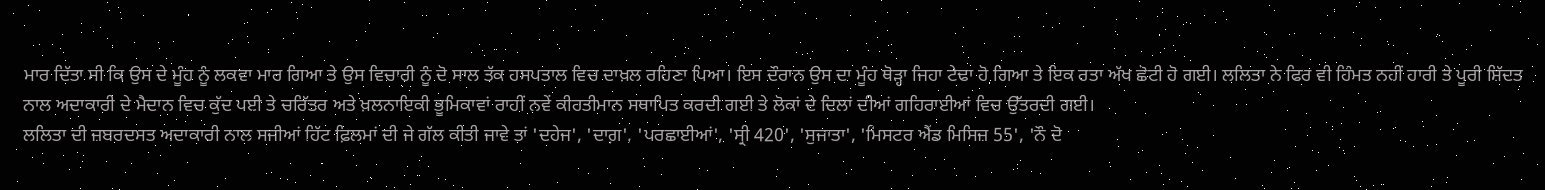ਮਾਰ ਦਿੱਤਾ ਸੀ ਕਿ ਉਸ ਦੇ ਮੂੰਹ ਨੂੰ ਲਕਵਾ ਮਾਰ ਗਿਆ ਤੇ ਉਸ ਵਿਚਾਰੀ ਨੂੰ ਦੋ ਸਾਲ ਤੱਕ ਹਸਪਤਾਲ ਵਿਚ ਦਾਖ਼ਲ ਰਹਿਣਾ ਪਿਆ। ਇਸ ਦੌਰਾਨ ਉਸ ਦਾ ਮੂੰਹ ਥੋੜ੍ਹਾ ਜਿਹਾ ਟੇਢਾ ਹੋ ਗਿਆ ਤੇ ਇਕ ਰਤਾ ਅੱਖ ਛੋਟੀ ਹੋ ਗਈ। ਲਲਿਤਾ ਨੇ ਫਿਰ ਵੀ ਹਿੰਮਤ ਨਹੀਂ ਹਾਰੀ ਤੇ ਪੂਰੀ ਸ਼ਿੱਦਤ ਨਾਲ ਅਦਾਕਾਰੀ ਦੇ ਮੈਦਾਨ ਵਿਚ ਕੁੱਦ ਪਈ ਤੇ ਚਰਿੱਤਰ ਅਤੇ ਖ਼ਲਨਾਇਕੀ ਭੂਮਿਕਾਵਾਂ ਰਾਹੀਂ ਨਵੇਂ ਕੀਰਤੀਮਾਨ ਸਥਾਪਿਤ ਕਰਦੀ ਗਈ ਤੇ ਲੋਕਾਂ ਦੇ ਦਿਲਾਂ ਦੀਆਂ ਗਹਿਰਾਈਆਂ ਵਿਚ ਉੱਤਰਦੀ ਗਈ।
ਲਲਿਤਾ ਦੀ ਜ਼ਬਰਦਸਤ ਅਦਾਕਾਰੀ ਨਾਲ ਸਜੀਆਂ ਹਿੱਟ ਫ਼ਿਲਮਾਂ ਦੀ ਜੇ ਗੱਲ ਕੀਤੀ ਜਾਵੇ ਤਾਂ 'ਦਹੇਜ', 'ਦਾਗ਼', 'ਪਰਛਾਈਆਂ', 'ਸ੍ਰੀ 420', 'ਸੁਜਾਤਾ', 'ਮਿਸਟਰ ਐਂਡ ਮਿਸਿਜ਼ 55', 'ਨੌ ਦੋ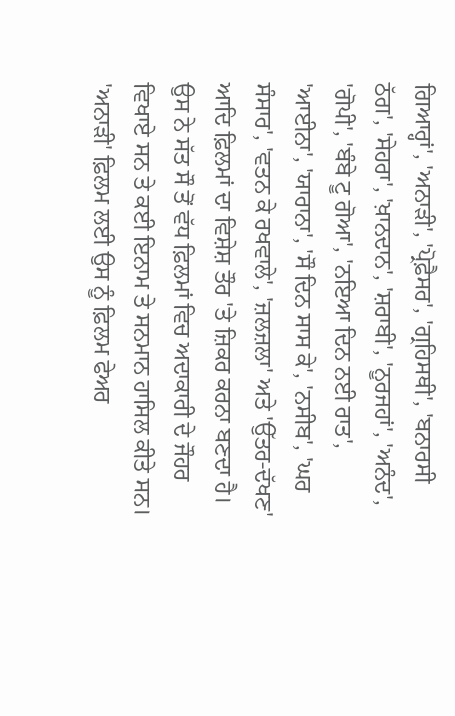ਗਿਆਰ੍ਹਾਂ', 'ਅਨਾੜੀ', 'ਪ੍ਰੋਫ਼ੈਸਰ', 'ਗ੍ਰਹਿਸਥੀ', 'ਬਨਾਰਸੀ ਠੱਗ', 'ਸੇਹਰਾ', 'ਖ਼ਾਨਦਾਨ', 'ਸ਼ਰਾਬੀ', 'ਨੂਰਜਹਾਂ', 'ਅਨੰਦ', 'ਗੋਪੀ', 'ਬੰਬੇ ਟੂ ਗੋਆ', 'ਨਇਆ ਦਿਨ ਨਈ ਰਾਤ', 'ਆਈਨਾ', 'ਯਾਰਾਨਾ', 'ਸੌ ਦਿਨ ਸਾਸ ਕੇ', 'ਨਸੀਬ', 'ਘਰ ਸੰਸਾਰ', 'ਵਤਨ ਕੇ ਰਖਵਾਲੇ', 'ਜ਼ਲਜ਼ਲਾ' ਅਤੇ 'ਉੱਤਰ-ਦੱਖਣ' ਆਦਿ ਫ਼ਿਲਮਾਂ ਦਾ ਵਿਸ਼ੇਸ਼ ਤੌਰ 'ਤੇ ਜ਼ਿਕਰ ਕਰਨਾ ਬਣਦਾ ਹੈ। ਉਸ ਨੇ ਸੱਤ ਸੌ ਤੋਂ ਵੱਧ ਫ਼ਿਲਮਾਂ ਵਿਚ ਅਦਾਕਾਰੀ ਦੇ ਜੌਹਰ ਵਿਖਾਏ ਸਨ ਤੇ ਕਈ ਇਨਾਮ ਤੇ ਸਨਮਾਨ ਹਾਸਿਲ ਕੀਤੇ ਸਨ। 'ਅਨਾੜੀ' ਫ਼ਿਲਮ ਲਈ ਉਸ ਨੂੰ ਫ਼ਿਲਮ ਫੇਅਰ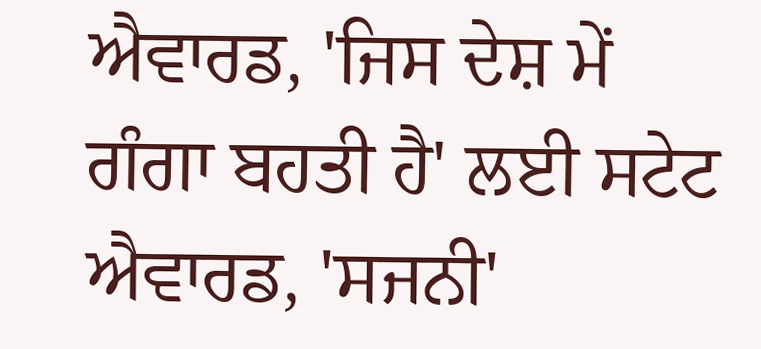ਐਵਾਰਡ, 'ਜਿਸ ਦੇਸ਼ ਮੇਂ ਗੰਗਾ ਬਹਤੀ ਹੈ' ਲਈ ਸਟੇਟ ਐਵਾਰਡ, 'ਸਜਨੀ'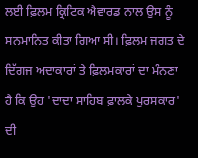ਲਈ ਫ਼ਿਲਮ ਕ੍ਰਿਟਿਕ ਐਵਾਰਡ ਨਾਲ ਉਸ ਨੂੰ ਸਨਮਾਨਿਤ ਕੀਤਾ ਗਿਆ ਸੀ। ਫ਼ਿਲਮ ਜਗਤ ਦੇ ਦਿੱਗਜ ਅਦਾਕਾਰਾਂ ਤੇ ਫ਼ਿਲਮਕਾਰਾਂ ਦਾ ਮੰਨਣਾ ਹੈ ਕਿ ਉਹ 'ਦਾਦਾ ਸਾਹਿਬ ਫ਼ਾਲਕੇ ਪੁਰਸਕਾਰ' ਦੀ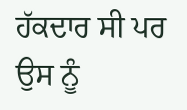ਹੱਕਦਾਰ ਸੀ ਪਰ ਉਸ ਨੂੰ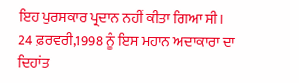ਇਹ ਪੁਰਸਕਾਰ ਪ੍ਰਦਾਨ ਨਹੀਂ ਕੀਤਾ ਗਿਆ ਸੀ। 24 ਫ਼ਰਵਰੀ,1998 ਨੂੰ ਇਸ ਮਹਾਨ ਅਦਾਕਾਰਾ ਦਾ ਦਿਹਾਂਤ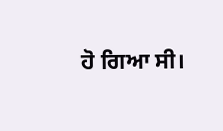ਹੋ ਗਿਆ ਸੀ।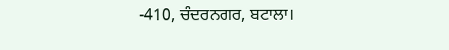-410, ਚੰਦਰਨਗਰ, ਬਟਾਲਾ।